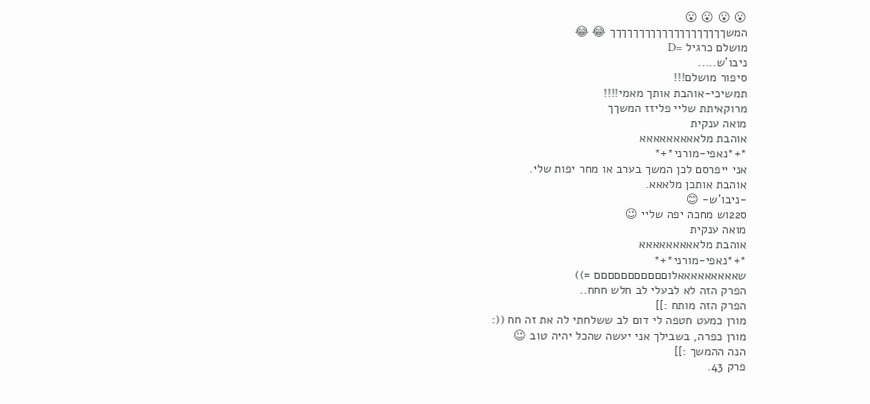😮 😮 😮 😮
המשךךךךךךךךךךךךךךךךךךךך 😂 😂
מושלם כרגיל =D
ניבו'ש.....
סיפור מושלם!!!
תמשיכי-אוהבת אותך מאמי!!!!
מרוקאיתת שליי פליזז המשךך
מואה ענקית
אוהבת מלאאאאאאאאא
*+*נאפי-מורני*+*
אני ייפרסם לכן המשך בערב או מחר יפות שלי.
אוהבת אותכן מלאאא.
-ניבו'ש- 😊
ס22וש מחכה יפה שליי 😉
מואה ענקית
אוהבת מלאאאאאאאאא
*+*נאפי-מורני*+*
שאאאאאאאאאלוםםםםםםםםםםם =))
הפרק הזה לא לבעלי לב חלש חחח..
הפרק הזה מותח :]]
מורן כמעט חטפה לי דום לב ששלחתי לה את זה חח ((:
מורן כפרה, בשבילך אני יעשה שהכל יהיה טוב 😉
הנה ההמשך :]]
פרק 43.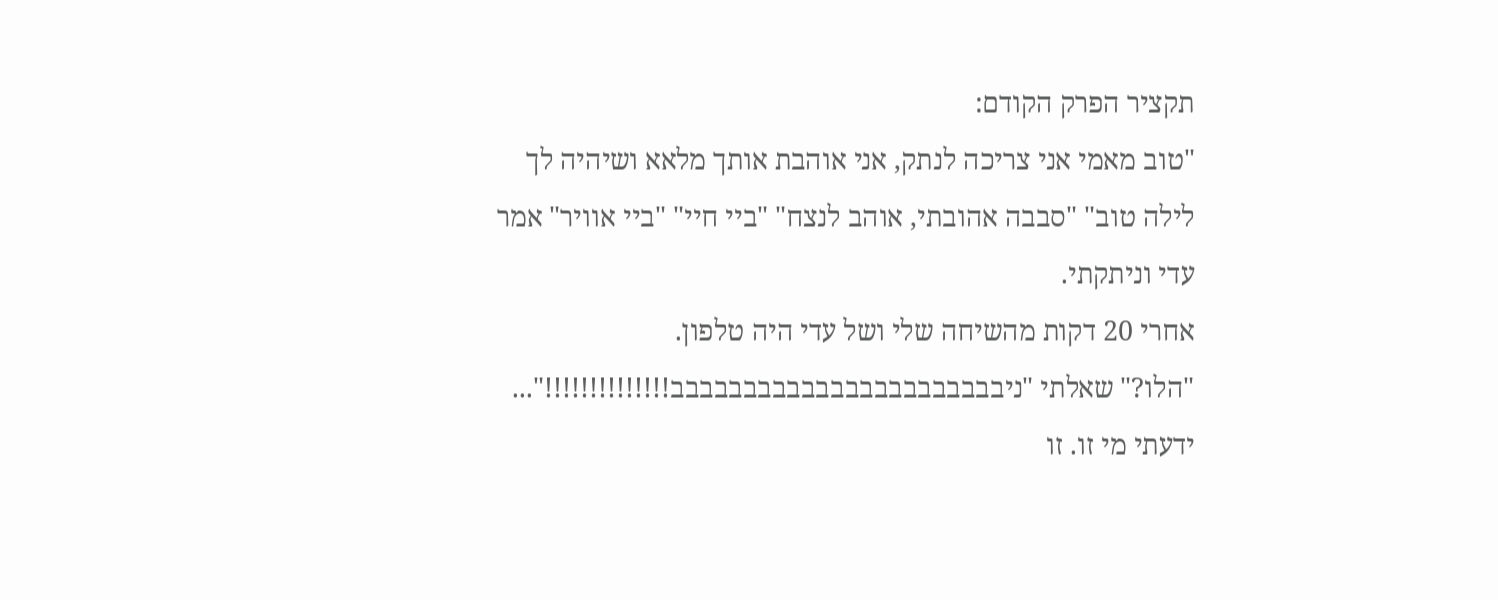תקציר הפרק הקודם:
"טוב מאמי אני צריכה לנתק, אני אוהבת אותך מלאא ושיהיה לך לילה טוב" "סבבה אהובתי, אוהב לנצח" "ביי חיי" "ביי אוויר" אמר עדי וניתקתי.
אחרי 20 דקות מהשיחה שלי ושל עדי היה טלפון.
"הלו?" שאלתי "ניבבבבבבבבבבבבבבבבבבבבבבב!!!!!!!!!!!!!!"...
ידעתי מי זו. זו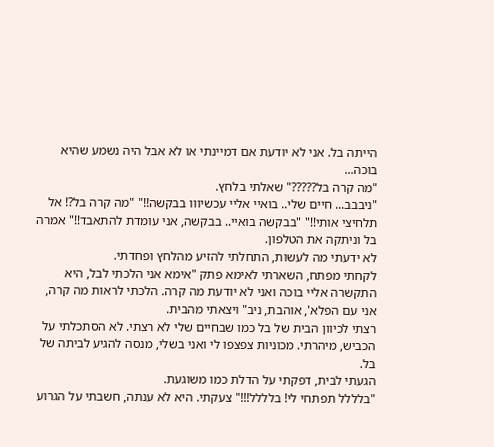הייתה בל. אני לא יודעת אם דמיינתי או לא אבל היה נשמע שהיא בוכה...
"מה קרה בל?????" שאלתי בלחץ.
"ניבבב... חיים שלי.. בואיי אליי עכשיווו בבקשה!!" "מה קרה בל?! אל תלחיצי אותי!!" "בבקשה בואיי.. בבקשה, אני עומדת להתאבד!!" אמרה בל וניתקה את הטלפון.
לא ידעתי מה לעשות, התחלתי להזיע מהלחץ ופחדתי.
לקחתי מפתח, השארתי לאימא פתק "אימא אני הלכתי לבל, היא התקשרה אליי בוכה ואני לא יודעת מה קרה. הלכתי לראות מה קרה, אני עם הפלא', אוהבת, ניב" ויצאתי מהבית.
רצתי לכיוון הבית של בל כמו שבחיים שלי לא רצתי. לא הסתכלתי על הכביש, מיהרתי. מכוניות צפצפו לי ואני בשלי, מנסה להגיע לביתה של בל.
הגעתי לבית, דפקתי על הדלת כמו משוגעת.
"בלללל תפתחי לי! בלללל!!!" צעקתי. היא לא ענתה, חשבתי על הגרוע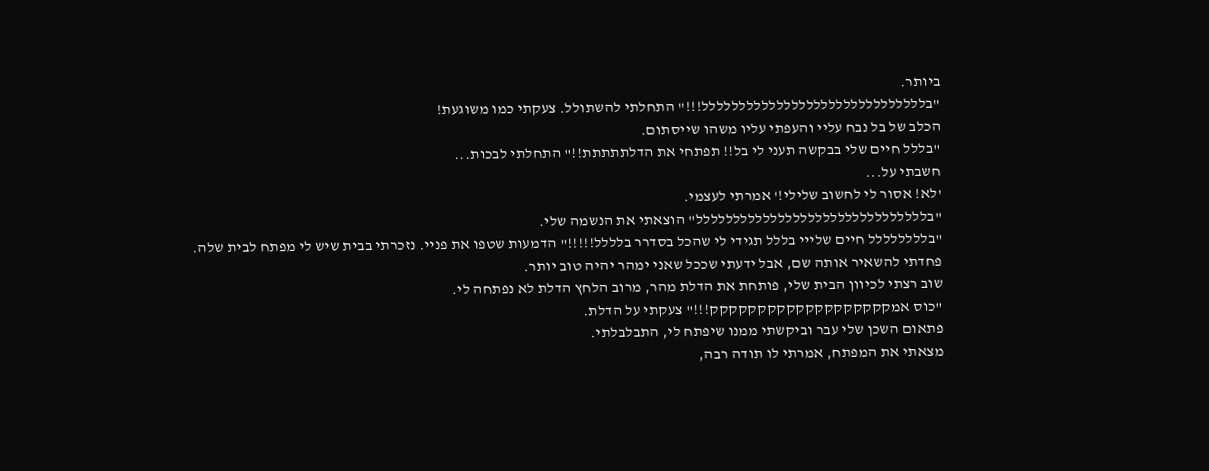ביותר.
"בלללללללללללללללללללללללללללללל!!!" התחלתי להשתולל. צעקתי כמו משוגעת!
הכלב של בל נבח עליי והעפתי עליו משהו שייסתום.
"בללל חיים שלי בבקשה תעני לי בל!! תפתחי את הדלתתתתת!!" התחלתי לבכות...
חשבתי על...
'לא! אסור לי לחשוב שלילי!' אמרתי לעצמי.
"בללללללללללללללללללללללללללללללל" הוצאתי את הנשמה שלי.
"בלללללללל חיים שלייי בללל תגידי לי שהכל בסדרר בלללל!!!!!" הדמעות שטפו את פניי. נזכרתי בבית שיש לי מפתח לבית שלה.
פחדתי להשאיר אותה שם, אבל ידעתי שככל שאני ימהר יהיה טוב יותר.
שוב רצתי לכיוון הבית שלי, פותחת את הדלת מהר, מרוב הלחץ הדלת לא נפתחה לי.
"כוס אמקקקקקקקקקקקקקקקקקקק!!!" צעקתי על הדלת.
פתאום השכן שלי עבר וביקשתי ממנו שיפתח לי, התבלבלתי.
מצאתי את המפתח, אמרתי לו תודה רבה,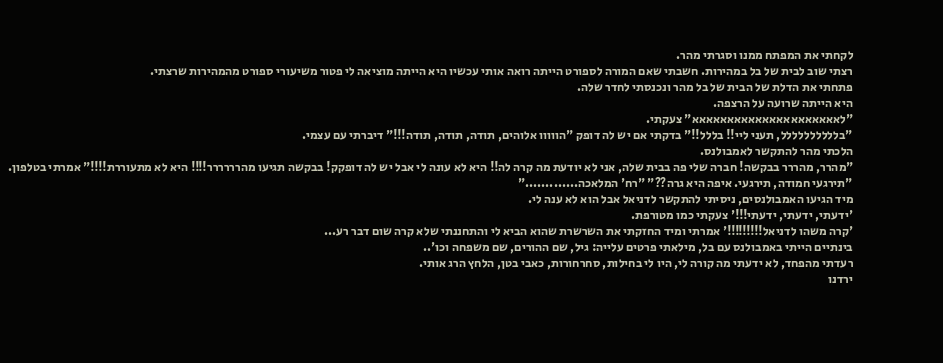לקחתי את המפתח ממנו וסגרתי מהר.
רצתי שוב לבית של בל במהירות. חשבתי שאם המורה לספורט הייתה רואה אותי עכשיו היא הייתה מוציאה לי פטור משיעורי ספורט מהמהירות שרצתי.
פתחתי את הדלת של הבית של בל מהר ונכנסתי לחדר שלה.
היא הייתה שרועה על הרצפה.
"לאאאאאאאאאאאאאאאאאאאאא" צעקתי.
"בלללללללללל, תעני ליי!! בללל!!" בדקתי אם יש לה דופק "הווווו אלוהים, תודה, תודה, תודה!!!" דיברתי עם עצמי.
הלכתי מהר להתקשר לאמבולנס.
"מהרר, מהררר בבקשה! חברה שלי פה בבית שלה, אני לא יודעת מה קרה לה!! היא לא עונה לי אבל יש לה דופקק! בבקשה תגיעו מהרררררר!!!! היא לא מתעוררת!!!!" אמרתי בטלפון.
"תירגעי חמודה, תירגעי. איפה היא גרה??" "רח' המלאכה............."
מיד הגיעו האמבולנסים, ניסיתי להתקשר לדניאל אבל הוא לא ענה לי.
'ידעתי, ידעתי, ידעתי!!!' צעקתי כמו מטורפת.
'קרה משהו לדניאל!!!!!!!!!' אמרתי ומיד החזקתי את השרשרת שהוא הביא לי והתחננתי שלא קרה שום דבר רע...
בינתיים הייתי באמבולנס עם בל, מילאתי פרטים עלייה: גיל, שם ההורים, שם משפחה וכו'..
רעדתי מהפחד, לא ידעתי מה קורה לי, היו לי בחילות, סחרחורות, כאבי בטן, הלחץ הרג אותי.
ירדנו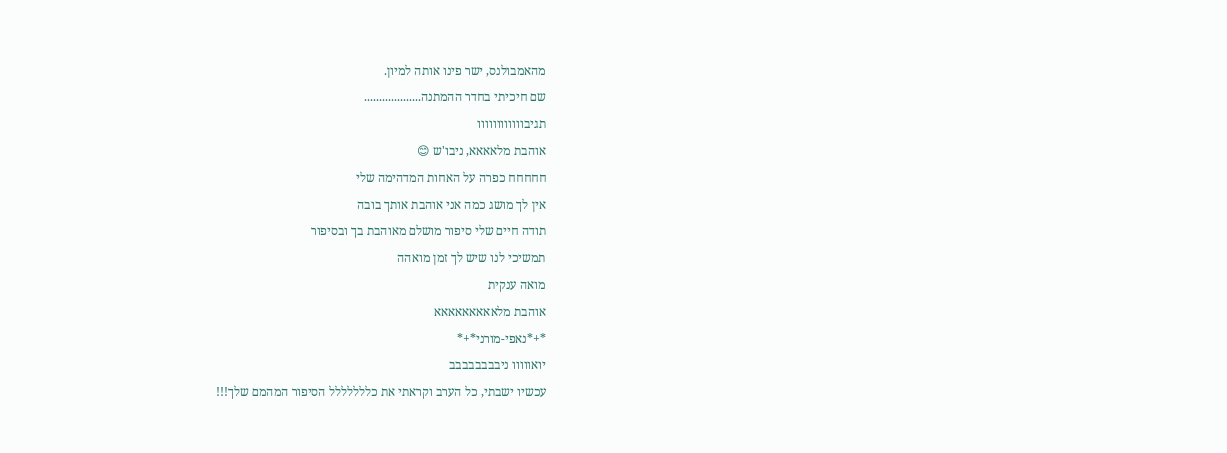מהאמבולנס, ישר פינו אותה למיון.
שם חיכיתי בחדר ההמתנה...................
תגיבוווווווווווו
אוהבת מלאאאא, ניבו'ש 😊
חחחחח כפרה על האחות המדהימה שלי
אין לך מושג כמה אני אוהבת אותך בובה
תודה חיים שלי סיפור מושלם מאוהבת בך ובסיפור
תמשיכי לנו שיש לך זמן מואהה
מואה ענקית
אוהבת מלאאאאאאאאא
*+*נאפי-מורני*+*
יואווווו ניבבבבבבבב
עכשיו ישבתי, כל הערב וקראתי את כללללללל הסיפור המהמם שלך!!!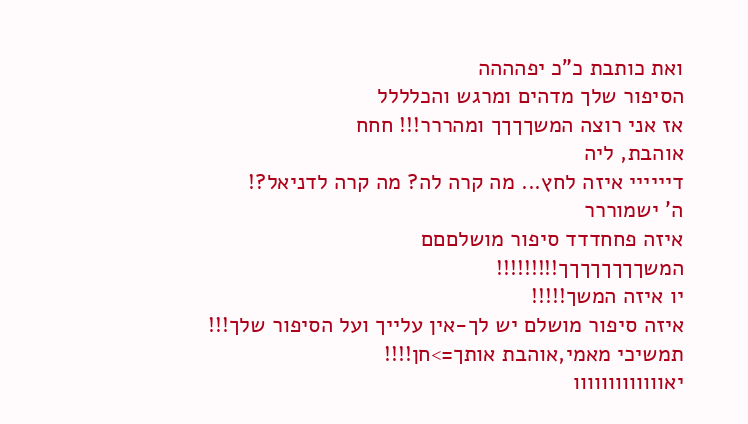ואת כותבת כ"כ יפהההה
הסיפור שלך מדהים ומרגש והכלללל
אז אני רוצה המשךךךך ומהררר!!! חחח
אוהבת, ליה
דיייייי איזה לחץ... מה קרה לה? מה קרה לדניאל?!
ה' ישמוררר
איזה פחחדדד סיפור מושלםםם
המשךךךךךךךך!!!!!!!!!
יו איזה המשך!!!!!
איזה סיפור מושלם יש לך-אין עלייך ועל הסיפור שלך!!!
תמשיכי מאמי,אוהבת אותך=>חן!!!!
יאווווווווווווו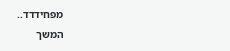מפחידדד..
המשך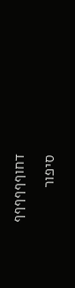דחוףףףףףף
סיפור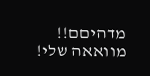מדהיםם!!
מוואאה שלי!